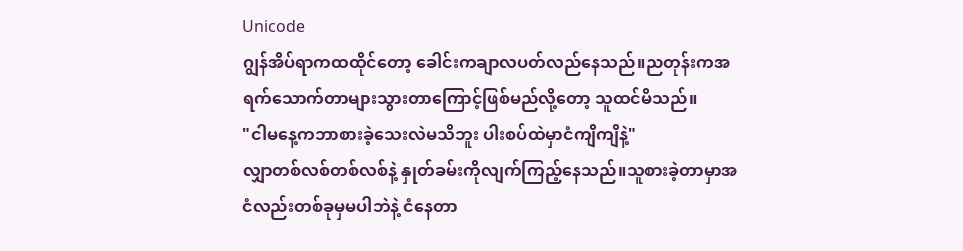Unicode
ဂျွန်အိပ်ရာကထထိုင်တော့ ခေါင်းကချာလပတ်လည်နေသည်။ညတုန်းကအရက်သောက်တာများသွားတာကြောင့်ဖြစ်မည်လို့တော့ သူထင်မိသည်။
"ငါမနေ့ကဘာစားခဲ့သေးလဲမသိဘူး ပါးစပ်ထဲမှာငံကျိကျိနဲ့"
လျှာတစ်လစ်တစ်လစ်နဲ့ နှုတ်ခမ်းကိုလျက်ကြည့်နေသည်။သူစားခဲ့တာမှာအငံလည်းတစ်ခုမှမပါဘဲနဲ့ ငံနေတာ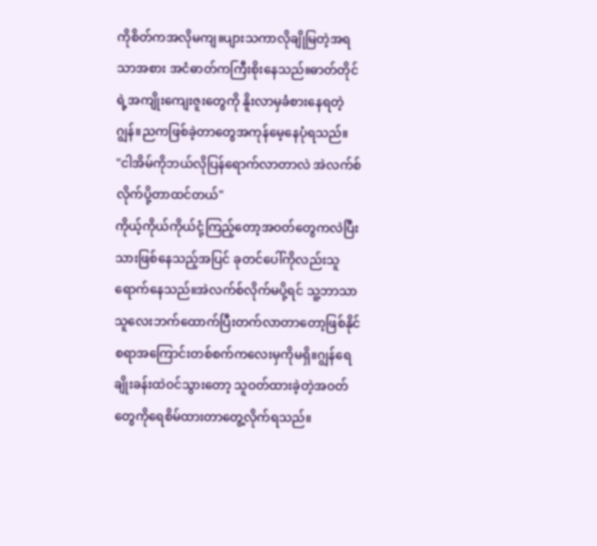ကိုစိတ်ကအလိုမကျ။ပျားသကာလိုချိုမြတဲ့အရသာအစား အငံဓာတ်ကကြီးစိုးနေသည်။ဓာတ်တိုင်ရဲ့အကျိုးကျေးဇူးတွေကို နိူးလာမှခံစားနေရတဲ့ဂျွန်။ညကဖြစ်ခဲ့တာတွေအကုန်မေ့နေပုံရသည်။
"ငါအိမ်ကိုဘယ်လိုပြန်ရောက်လာတာလဲ အဲလက်စ်လိုက်ပို့တာထင်တယ်"
ကိုယ့်ကိုယ်ကိုယ်ငုံ့ကြည့်တော့အဝတ်တွေကလဲပြီးသားဖြစ်နေသည့်အပြင် ခုတင်ပေါ်ကိုလည်းသူရောက်နေသည်။အဲလက်စ်လိုက်မပို့ရင် သူ့ဘာသာသူလေးဘက်ထောက်ပြီးတက်လာတာတော့ဖြစ်နိုင်စရာအကြောင်းတစ်စက်ကလေးမှကိုမရှိ။ဂျွန်ရေချိုးခန်းထဲဝင်သွားတော့ သူဝတ်ထားခဲ့တဲ့အဝတ်တွေကိုရေစိမ်ထားတာတွေ့လိုက်ရသည်။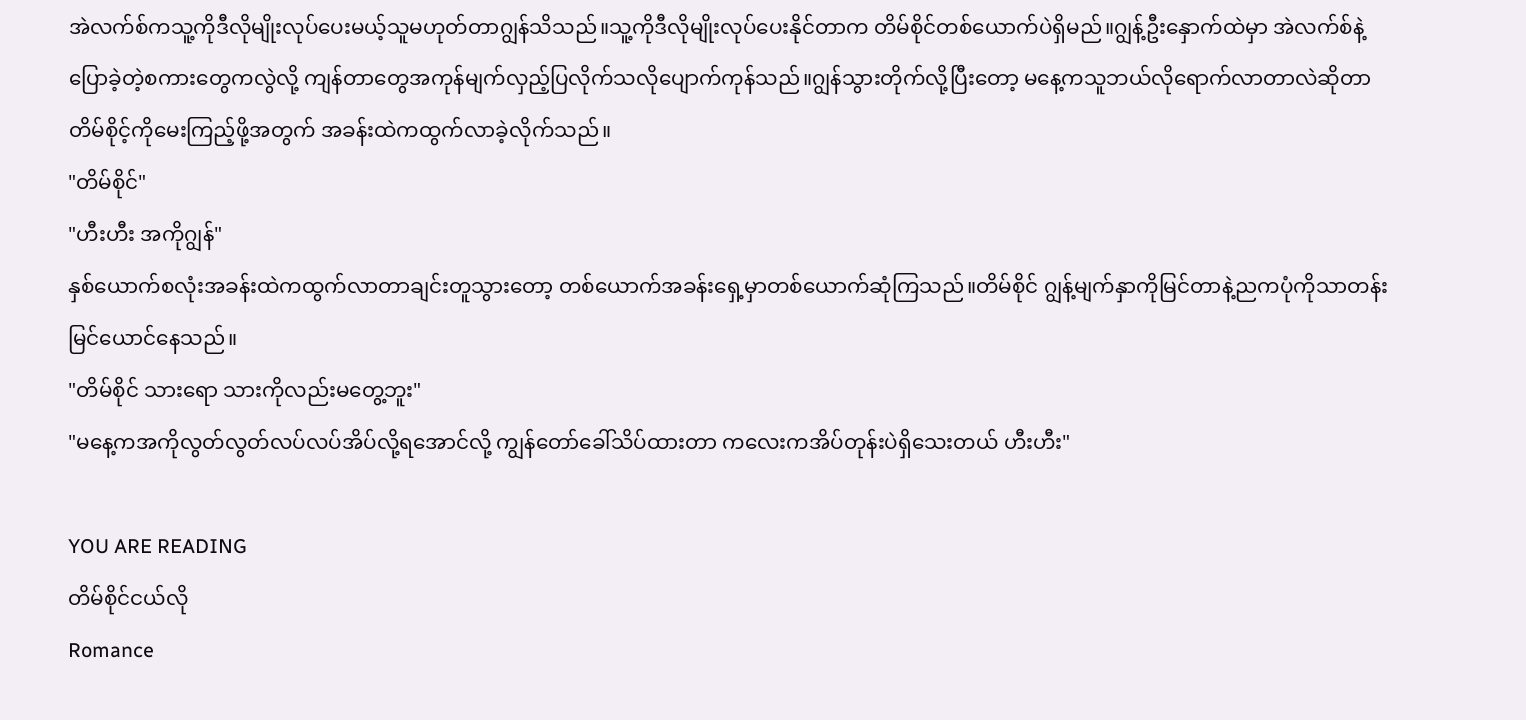အဲလက်စ်ကသူ့ကိုဒီလိုမျိုးလုပ်ပေးမယ့်သူမဟုတ်တာဂျွန်သိသည်။သူ့ကိုဒီလိုမျိုးလုပ်ပေးနိုင်တာက တိမ်စိုင်တစ်ယောက်ပဲရှိမည်။ဂျွန့်ဦးနှောက်ထဲမှာ အဲလက်စ်နဲ့ပြောခဲ့တဲ့စကားတွေကလွဲလို့ ကျန်တာတွေအကုန်မျက်လှည့်ပြလိုက်သလိုပျောက်ကုန်သည်။ဂျွန်သွားတိုက်လို့ပြီးတော့ မနေ့ကသူဘယ်လိုရောက်လာတာလဲဆိုတာတိမ်စိုင့်ကိုမေးကြည့်ဖို့အတွက် အခန်းထဲကထွက်လာခဲ့လိုက်သည်။
"တိမ်စိုင်"
"ဟီးဟီး အကိုဂျွန်"
နှစ်ယောက်စလုံးအခန်းထဲကထွက်လာတာချင်းတူသွားတော့ တစ်ယောက်အခန်းရှေ့မှာတစ်ယောက်ဆုံကြသည်။တိမ်စိုင် ဂျွန့်မျက်နှာကိုမြင်တာနဲ့ညကပုံကိုသာတန်းမြင်ယောင်နေသည်။
"တိမ်စိုင် သားရော သားကိုလည်းမတွေ့ဘူး"
"မနေ့ကအကိုလွတ်လွတ်လပ်လပ်အိပ်လို့ရအောင်လို့ ကျွန်တော်ခေါ်သိပ်ထားတာ ကလေးကအိပ်တုန်းပဲရှိသေးတယ် ဟီးဟီး"

YOU ARE READING
တိမ်စိုင်ငယ်လို
Romance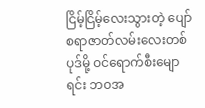ငြိမ့်ငြိမ့်လေးသွားတဲ့ ပျော်စရာဇာတ်လမ်းလေးတစ်ပုဒ်မို့ ဝင်ရောက်စီးမျောရင်း ဘဝအ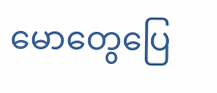မောတွေပြေ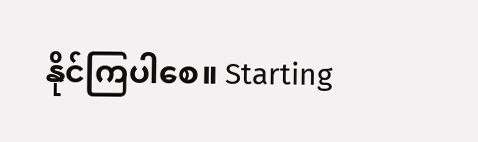နိုင်ကြပါစေ။ Starting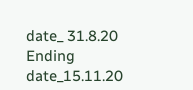date_ 31.8.20 Ending date_15.11.20